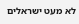לא מעט ישראלים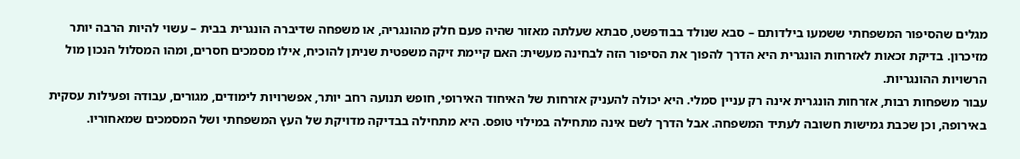מגלים שהסיפור המשפחתי ששמעו בילדותם – סבא שנולד בבודפשט, סבתא שעלתה מאזור שהיה פעם חלק מהונגריה, או משפחה שדיברה הונגרית בבית – עשוי להיות הרבה יותר מזיכרון. בדיקת זכאות לאזרחות הונגרית היא הדרך להפוך את הסיפור הזה לבחינה מעשית: האם קיימת זיקה משפטית שניתן להוכיח, אילו מסמכים חסרים, ומהו המסלול הנכון מול הרשויות ההונגריות.
עבור משפחות רבות, אזרחות הונגרית אינה רק עניין סמלי. היא יכולה להעניק אזרחות של האיחוד האירופי, חופש תנועה רחב יותר, אפשרויות לימודים, מגורים, עבודה ופעילות עסקית באירופה, וכן שכבת גמישות חשובה לעתיד המשפחה. אבל הדרך לשם אינה מתחילה במילוי טופס. היא מתחילה בבדיקה מדויקת של העץ המשפחתי ושל המסמכים שמאחוריו.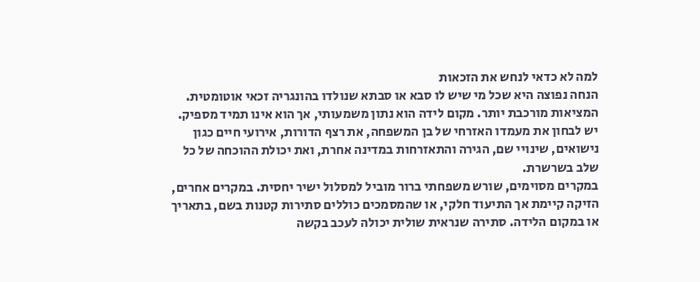למה לא כדאי לנחש את הזכאות
הנחה נפוצה היא שכל מי שיש לו סבא או סבתא שנולדו בהונגריה זכאי אוטומטית. המציאות מורכבת יותר. מקום לידה הוא נתון משמעותי, אך הוא אינו תמיד מספיק. יש לבחון את מעמדו האזרחי של בן המשפחה, את רצף הדורות, אירועי חיים כגון נישואים, שינויי שם, הגירה והתאזרחות במדינה אחרת, ואת יכולת ההוכחה של כל שלב בשרשרת.
במקרים מסוימים, שורש משפחתי ברור מוביל למסלול ישיר יחסית. במקרים אחרים, הזיקה קיימת אך התיעוד חלקי, או שהמסמכים כוללים סתירות קטנות בשם, בתאריך או במקום הלידה. סתירה שנראית שולית יכולה לעכב בקשה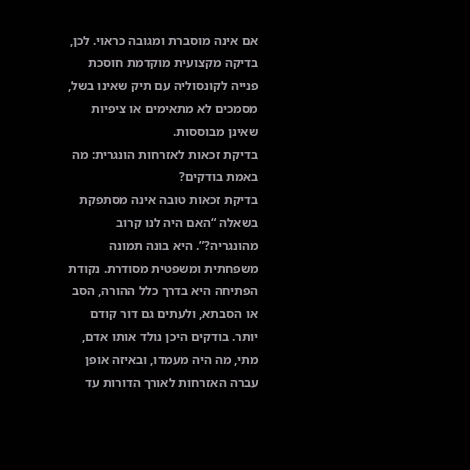אם אינה מוסברת ומגובה כראוי. לכן, בדיקה מקצועית מוקדמת חוסכת פנייה לקונסוליה עם תיק שאינו בשל, מסמכים לא מתאימים או ציפיות שאינן מבוססות.
בדיקת זכאות לאזרחות הונגרית: מה באמת בודקים?
בדיקת זכאות טובה אינה מסתפקת בשאלה “האם היה לנו קרוב מהונגריה?”. היא בונה תמונה משפחתית ומשפטית מסודרת. נקודת הפתיחה היא בדרך כלל ההורה, הסב או הסבתא, ולעתים גם דור קודם יותר. בודקים היכן נולד אותו אדם, מתי, מה היה מעמדו, ובאיזה אופן עברה האזרחות לאורך הדורות עד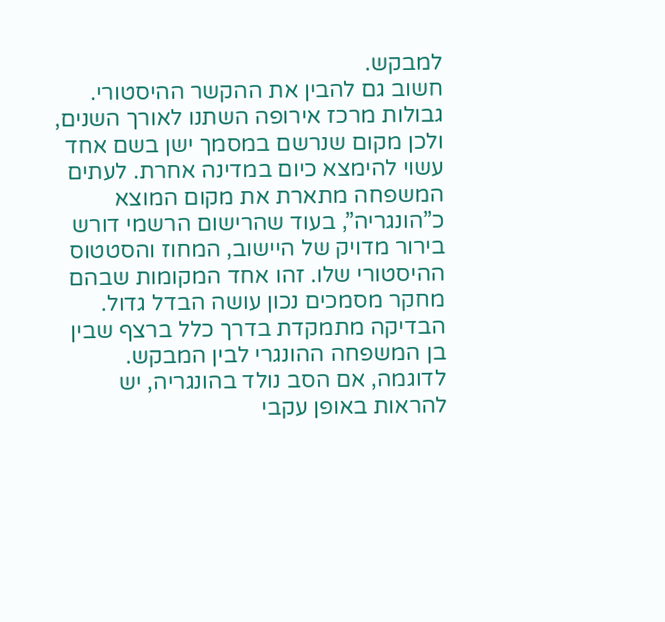למבקש.
חשוב גם להבין את ההקשר ההיסטורי. גבולות מרכז אירופה השתנו לאורך השנים, ולכן מקום שנרשם במסמך ישן בשם אחד עשוי להימצא כיום במדינה אחרת. לעתים המשפחה מתארת את מקום המוצא כ”הונגריה”, בעוד שהרישום הרשמי דורש בירור מדויק של היישוב, המחוז והסטטוס ההיסטורי שלו. זהו אחד המקומות שבהם מחקר מסמכים נכון עושה הבדל גדול.
הבדיקה מתמקדת בדרך כלל ברצף שבין בן המשפחה ההונגרי לבין המבקש. לדוגמה, אם הסב נולד בהונגריה, יש להראות באופן עקבי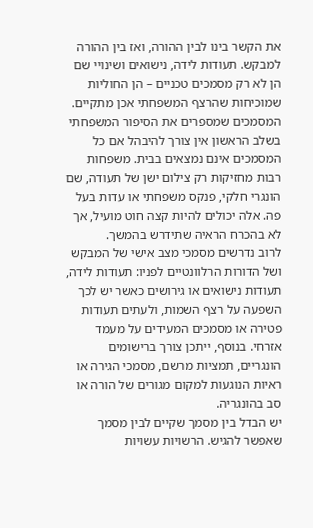את הקשר בינו לבין ההורה, ואז בין ההורה למבקש. תעודות לידה, נישואים ושינויי שם הן לא רק מסמכים טכניים – הן החוליות שמוכיחות שהרצף המשפחתי אכן מתקיים.
המסמכים שמספרים את הסיפור המשפחתי
בשלב הראשון אין צורך להיבהל אם כל המסמכים אינם נמצאים בבית. משפחות רבות מחזיקות רק צילום ישן של תעודה, שם הונגרי חלקי, פנקס משפחתי או עדות בעל פה. אלה יכולים להיות קצה חוט מועיל, אך לא בהכרח הראיה שתידרש בהמשך.
לרוב נדרשים מסמכי מצב אישי של המבקש ושל הדורות הרלוונטיים לפניו: תעודות לידה, תעודות נישואים או גירושים כאשר יש לכך השפעה על רצף השמות, ולעתים תעודות פטירה או מסמכים המעידים על מעמד אזרחי. בנוסף, ייתכן צורך ברישומים הונגריים, תמציות מרשם, מסמכי הגירה או ראיות הנוגעות למקום מגורים של הורה או סב בהונגריה.
יש הבדל בין מסמך שקיים לבין מסמך שאפשר להגיש. הרשויות עשויות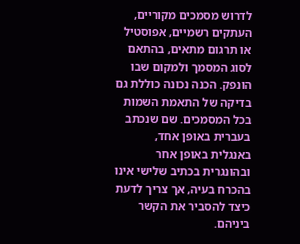לדרוש מסמכים מקוריים, העתקים רשמיים, אפוסטיל או תרגום מתאים, בהתאם לסוג המסמך ולמקום שבו הונפק. הכנה נכונה כוללת גם בדיקה של התאמת השמות בכל המסמכים. שם שנכתב בעברית באופן אחד, באנגלית באופן אחר ובהונגרית בכתיב שלישי אינו בהכרח בעיה, אך צריך לדעת כיצד להסביר את הקשר ביניהם.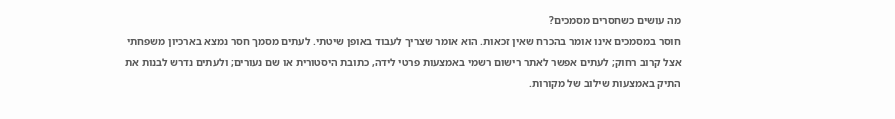מה עושים כשחסרים מסמכים?
חוסר במסמכים אינו אומר בהכרח שאין זכאות. הוא אומר שצריך לעבוד באופן שיטתי. לעתים מסמך חסר נמצא בארכיון משפחתי אצל קרוב רחוק; לעתים אפשר לאתר רישום רשמי באמצעות פרטי לידה, כתובת היסטורית או שם נעורים; ולעתים נדרש לבנות את התיק באמצעות שילוב של מקורות.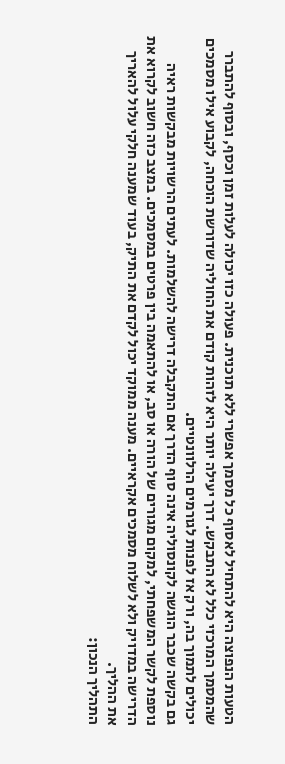הטעות הנפוצה היא להתחיל לאסוף כל מסמך אפשרי ללא תוכנית. פעולה כזו יכולה לעלות זמן וכסף, ובסוף להתברר שהמסמך המרכזי כלל לא התבקש. דרך יעילה יותר היא לזהות קודם את החוליה שדורשת הוכחה, לקבוע אילו מסמכים יכולים לתמוך בה, ורק אז לפנות לגורמים הרלוונטיים.
גם בקשה שכבר הוגשה לקונסוליה אינה סוף הדרך אם התקבלה דרישה להשלמות. לעתים הרשויות מבקשות ראיה נוספת לקשר המשפחתי, למקום מגורים של הורה או סב, או להתאמה בין פרטים במסמכים. במצב כזה חשוב לקרוא את הדרישה במדויק ולא לשלוח מסמכים אקראיים. מענה ממוקד יכול לקדם את התיק, בעוד שמענה חלקי עלול להאריך את ההליך.
התהליך הנכון: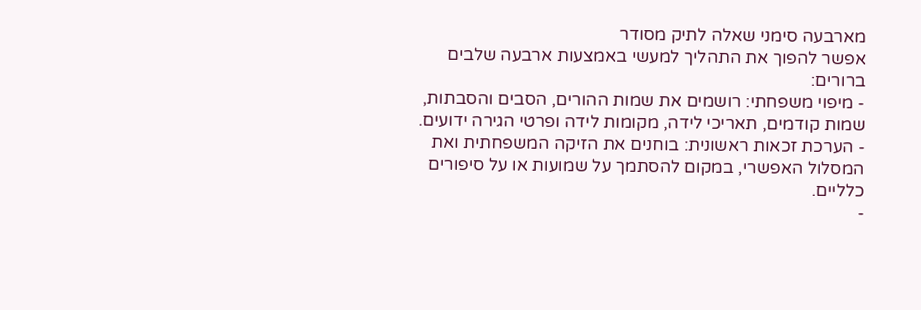מארבעה סימני שאלה לתיק מסודר
אפשר להפוך את התהליך למעשי באמצעות ארבעה שלבים ברורים:
- מיפוי משפחתי: רושמים את שמות ההורים, הסבים והסבתות, שמות קודמים, תאריכי לידה, מקומות לידה ופרטי הגירה ידועים.
- הערכת זכאות ראשונית: בוחנים את הזיקה המשפחתית ואת המסלול האפשרי, במקום להסתמך על שמועות או על סיפורים כלליים.
-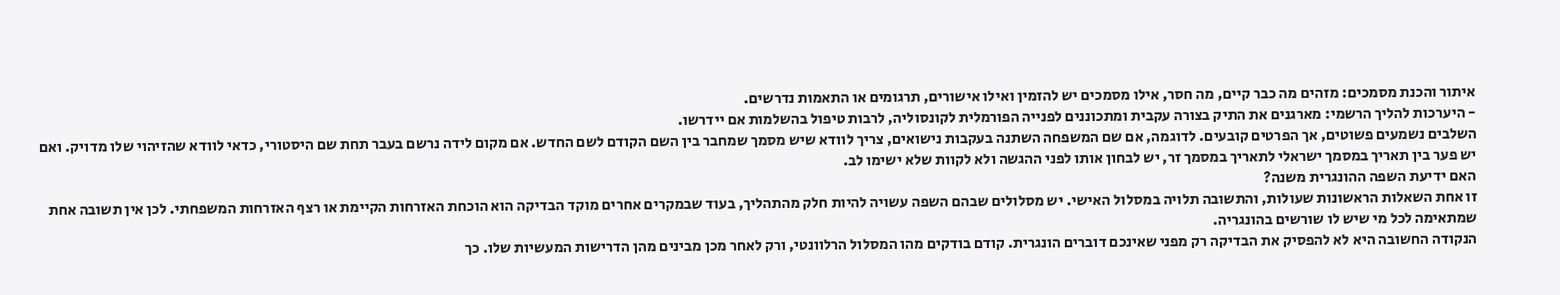איתור והכנת מסמכים: מזהים מה כבר קיים, מה חסר, אילו מסמכים יש להזמין ואילו אישורים, תרגומים או התאמות נדרשים.
- היערכות להליך הרשמי: מארגנים את התיק בצורה עקבית ומתכוננים לפנייה הפורמלית לקונסוליה, לרבות טיפול בהשלמות אם יידרשו.
השלבים נשמעים פשוטים, אך הפרטים קובעים. לדוגמה, אם שם המשפחה השתנה בעקבות נישואים, צריך לוודא שיש מסמך שמחבר בין השם הקודם לשם החדש. אם מקום לידה נרשם בעבר תחת שם היסטורי, כדאי לוודא שהזיהוי שלו מדויק. ואם יש פער בין תאריך במסמך ישראלי לתאריך במסמך זר, יש לבחון אותו לפני ההגשה ולא לקוות שלא ישימו לב.
האם ידיעת השפה ההונגרית משנה?
זו אחת השאלות הראשונות שעולות, והתשובה תלויה במסלול האישי. יש מסלולים שבהם השפה עשויה להיות חלק מהתהליך, בעוד שבמקרים אחרים מוקד הבדיקה הוא הוכחת האזרחות הקיימת או רצף האזרחות המשפחתי. לכן אין תשובה אחת שמתאימה לכל מי שיש לו שורשים בהונגריה.
הנקודה החשובה היא לא להפסיק את הבדיקה רק מפני שאינכם דוברים הונגרית. קודם בודקים מהו המסלול הרלוונטי, ורק לאחר מכן מבינים מהן הדרישות המעשיות שלו. כך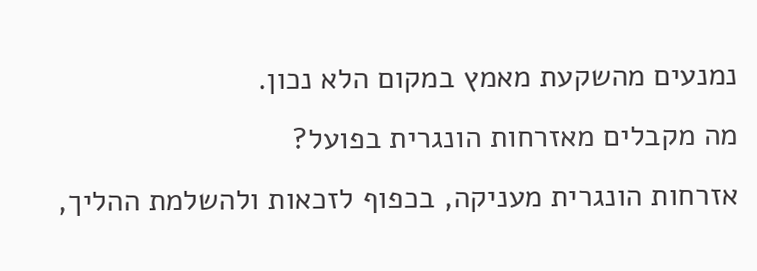נמנעים מהשקעת מאמץ במקום הלא נכון.
מה מקבלים מאזרחות הונגרית בפועל?
אזרחות הונגרית מעניקה, בכפוף לזכאות ולהשלמת ההליך,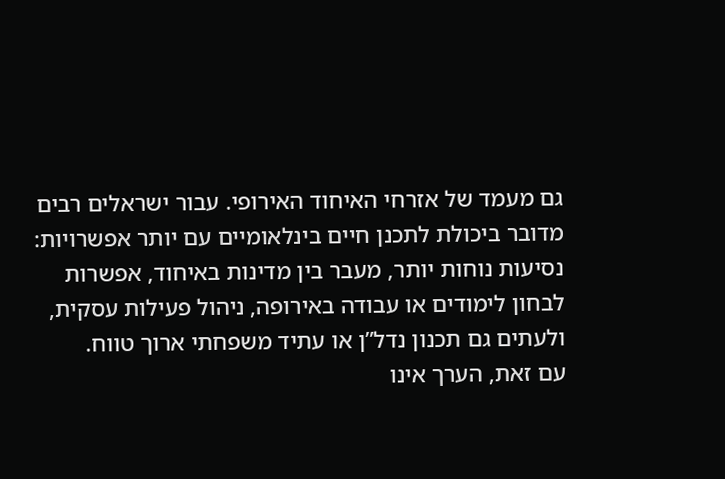גם מעמד של אזרחי האיחוד האירופי. עבור ישראלים רבים מדובר ביכולת לתכנן חיים בינלאומיים עם יותר אפשרויות: נסיעות נוחות יותר, מעבר בין מדינות באיחוד, אפשרות לבחון לימודים או עבודה באירופה, ניהול פעילות עסקית, ולעתים גם תכנון נדל”ן או עתיד משפחתי ארוך טווח.
עם זאת, הערך אינו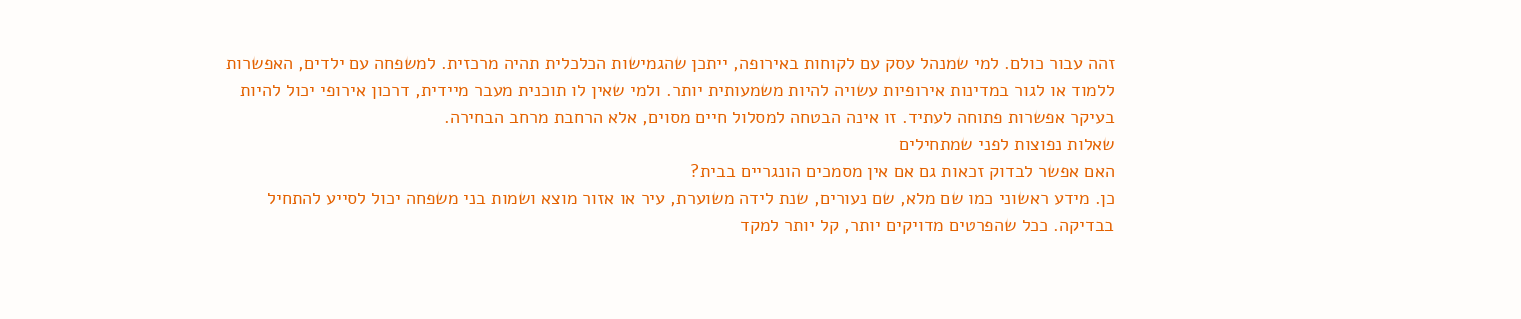זהה עבור כולם. למי שמנהל עסק עם לקוחות באירופה, ייתכן שהגמישות הכלכלית תהיה מרכזית. למשפחה עם ילדים, האפשרות ללמוד או לגור במדינות אירופיות עשויה להיות משמעותית יותר. ולמי שאין לו תוכנית מעבר מיידית, דרכון אירופי יכול להיות בעיקר אפשרות פתוחה לעתיד. זו אינה הבטחה למסלול חיים מסוים, אלא הרחבת מרחב הבחירה.
שאלות נפוצות לפני שמתחילים
האם אפשר לבדוק זכאות גם אם אין מסמכים הונגריים בבית?
כן. מידע ראשוני כמו שם מלא, שם נעורים, שנת לידה משוערת, עיר או אזור מוצא ושמות בני משפחה יכול לסייע להתחיל בבדיקה. ככל שהפרטים מדויקים יותר, קל יותר למקד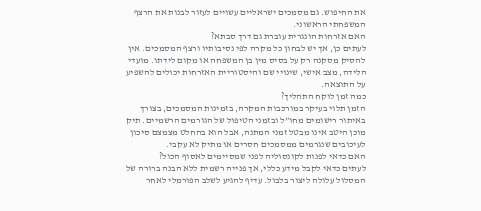את החיפוש. גם מסמכים ישראליים עשויים לעזור לבנות את הרצף המשפחתי הראשוני.
האם אזרחות הונגרית עוברת גם דרך סבתא?
לעתים כן, אך יש לבחון כל מקרה לפי נסיבותיו ורצף המסמכים. אין להסיק מסקנה רק על בסיס מין בן המשפחה או מקום לידתו. מועדי הלידה, מצב אישי, שינויי שם והיסטוריית האזרחות יכולים להשפיע על התוצאה.
כמה זמן לוקח התהליך?
הזמן תלוי בעיקר במורכבות המקרה, בזמינות המסמכים, בצורך באיתור רישומים מחו”ל ובזמני הטיפול של הגורמים הרשמיים. תיק מוכן היטב אינו מבטל זמני המתנה, אבל הוא בהחלט מצמצם סיכון לעיכובים שנגרמים ממסמכים חסרים או מתיק לא עקבי.
האם כדאי לפנות לקונסוליה לפני שמסיימים לאסוף הכול?
לעתים כדאי לקבל מידע כללי, אך פנייה רשמית ללא הבנה ברורה של המסלול עלולה ליצור בלבול. עדיף להגיע לשלב הפורמלי לאחר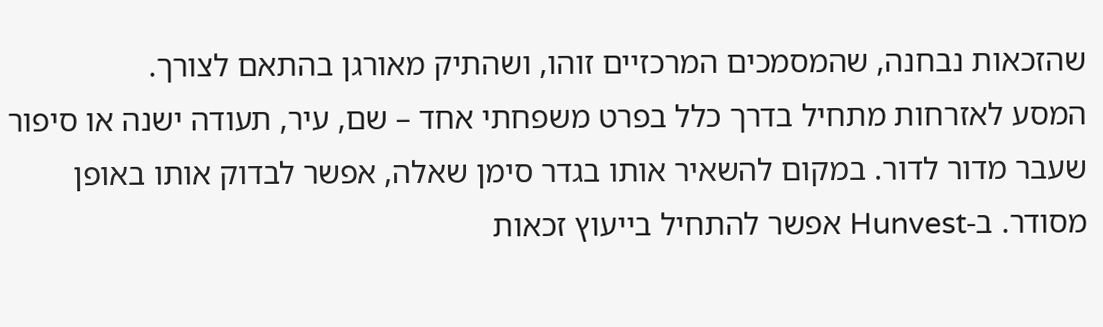שהזכאות נבחנה, שהמסמכים המרכזיים זוהו, ושהתיק מאורגן בהתאם לצורך.
המסע לאזרחות מתחיל בדרך כלל בפרט משפחתי אחד – שם, עיר, תעודה ישנה או סיפור שעבר מדור לדור. במקום להשאיר אותו בגדר סימן שאלה, אפשר לבדוק אותו באופן מסודר. ב-Hunvest אפשר להתחיל בייעוץ זכאות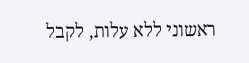ראשוני ללא עלות, לקבל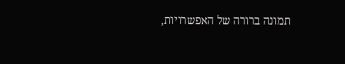תמונה ברורה של האפשרויות,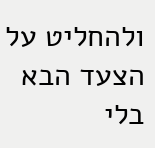ולהחליט על הצעד הבא בלי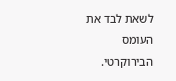לשאת לבד את העומס הבירוקרטי.